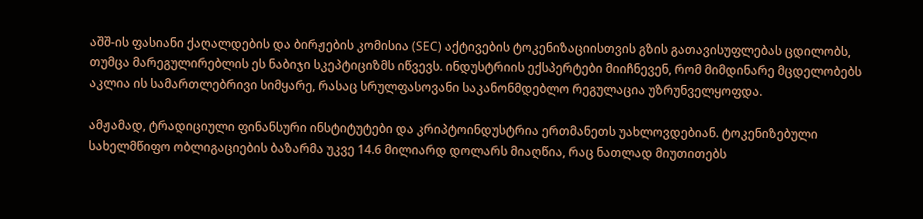აშშ-ის ფასიანი ქაღალდების და ბირჟების კომისია (SEC) აქტივების ტოკენიზაციისთვის გზის გათავისუფლებას ცდილობს, თუმცა მარეგულირებლის ეს ნაბიჯი სკეპტიციზმს იწვევს. ინდუსტრიის ექსპერტები მიიჩნევენ, რომ მიმდინარე მცდელობებს აკლია ის სამართლებრივი სიმყარე, რასაც სრულფასოვანი საკანონმდებლო რეგულაცია უზრუნველყოფდა.

ამჟამად, ტრადიციული ფინანსური ინსტიტუტები და კრიპტოინდუსტრია ერთმანეთს უახლოვდებიან. ტოკენიზებული სახელმწიფო ობლიგაციების ბაზარმა უკვე 14.6 მილიარდ დოლარს მიაღწია, რაც ნათლად მიუთითებს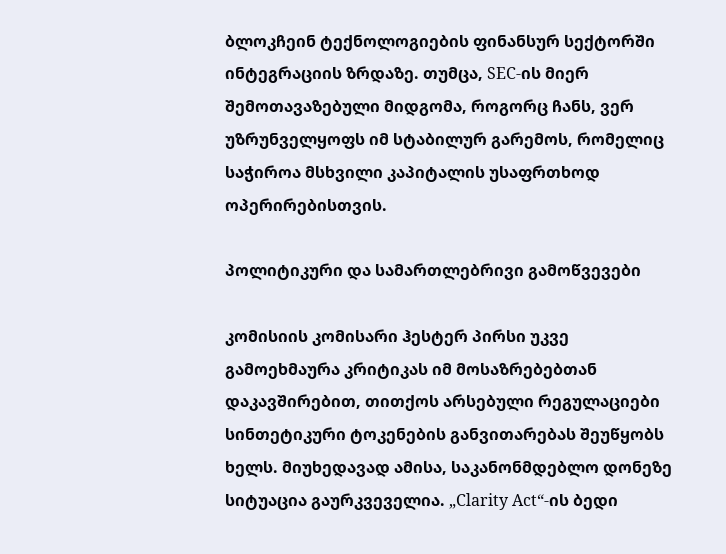ბლოკჩეინ ტექნოლოგიების ფინანსურ სექტორში ინტეგრაციის ზრდაზე. თუმცა, SEC-ის მიერ შემოთავაზებული მიდგომა, როგორც ჩანს, ვერ უზრუნველყოფს იმ სტაბილურ გარემოს, რომელიც საჭიროა მსხვილი კაპიტალის უსაფრთხოდ ოპერირებისთვის.

პოლიტიკური და სამართლებრივი გამოწვევები

კომისიის კომისარი ჰესტერ პირსი უკვე გამოეხმაურა კრიტიკას იმ მოსაზრებებთან დაკავშირებით, თითქოს არსებული რეგულაციები სინთეტიკური ტოკენების განვითარებას შეუწყობს ხელს. მიუხედავად ამისა, საკანონმდებლო დონეზე სიტუაცია გაურკვეველია. „Clarity Act“-ის ბედი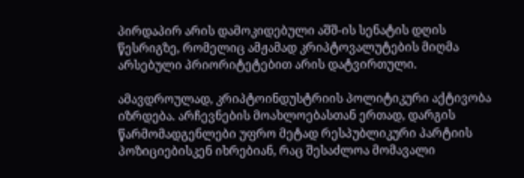პირდაპირ არის დამოკიდებული აშშ-ის სენატის დღის წესრიგზე, რომელიც ამჟამად კრიპტოვალუტების მიღმა არსებული პრიორიტეტებით არის დატვირთული.

ამავდროულად, კრიპტოინდუსტრიის პოლიტიკური აქტივობა იზრდება. არჩევნების მოახლოებასთან ერთად, დარგის წარმომადგენლები უფრო მეტად რესპუბლიკური პარტიის პოზიციებისკენ იხრებიან, რაც შესაძლოა მომავალი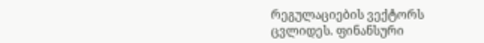რეგულაციების ვექტორს ცვლიდეს. ფინანსური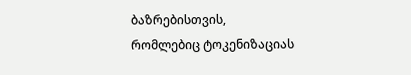ბაზრებისთვის, რომლებიც ტოკენიზაციას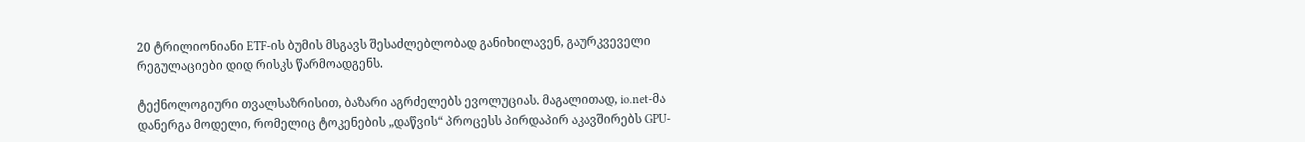20 ტრილიონიანი ETF-ის ბუმის მსგავს შესაძლებლობად განიხილავენ, გაურკვეველი რეგულაციები დიდ რისკს წარმოადგენს.

ტექნოლოგიური თვალსაზრისით, ბაზარი აგრძელებს ევოლუციას. მაგალითად, io.net-მა დანერგა მოდელი, რომელიც ტოკენების „დაწვის“ პროცესს პირდაპირ აკავშირებს GPU-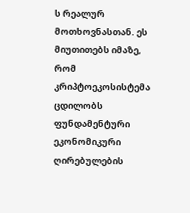ს რეალურ მოთხოვნასთან. ეს მიუთითებს იმაზე, რომ კრიპტოეკოსისტემა ცდილობს ფუნდამენტური ეკონომიკური ღირებულების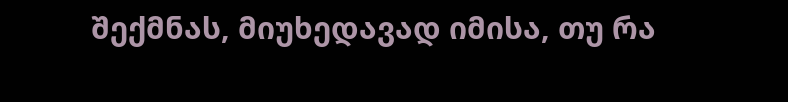შექმნას, მიუხედავად იმისა, თუ რა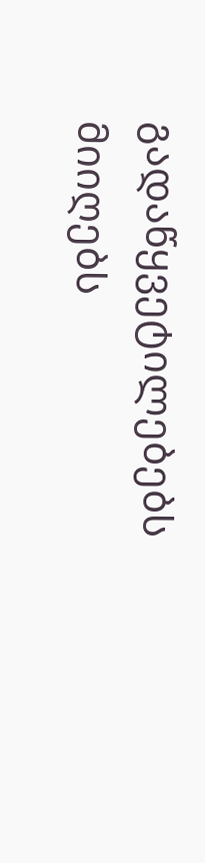გადაწყვეტილებებს მიიღებს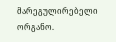მარეგულირებელი ორგანო.